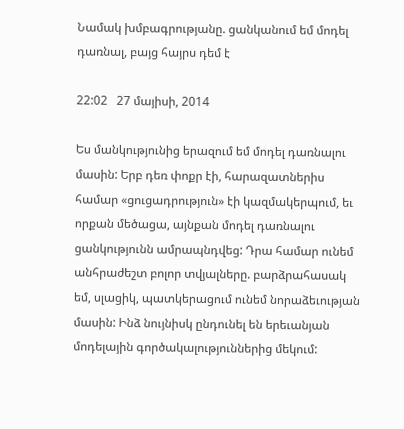Նամակ խմբագրությանը. ցանկանում եմ մոդել դառնալ, բայց հայրս դեմ է

22:02   27 մայիսի, 2014

Ես մանկությունից երազում եմ մոդել դառնալու մասին: Երբ դեռ փոքր էի, հարազատներիս համար «ցուցադրություն» էի կազմակերպում, եւ որքան մեծացա, այնքան մոդել դառնալու ցանկությունն ամրապնդվեց: Դրա համար ունեմ անհրաժեշտ բոլոր տվյալները. բարձրահասակ եմ, սլացիկ, պատկերացում ունեմ նորաձեւության մասին: Ինձ նույնիսկ ընդունել են երեւանյան մոդելային գործակալություններից մեկում: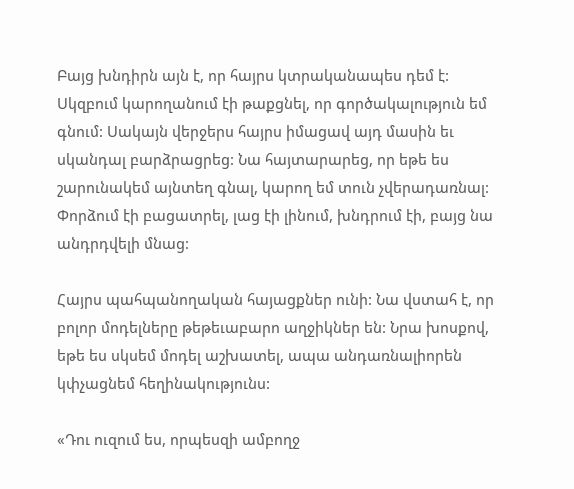Բայց խնդիրն այն է, որ հայրս կտրականապես դեմ է: Սկզբում կարողանում էի թաքցնել, որ գործակալություն եմ գնում: Սակայն վերջերս հայրս իմացավ այդ մասին եւ սկանդալ բարձրացրեց: Նա հայտարարեց, որ եթե ես շարունակեմ այնտեղ գնալ, կարող եմ տուն չվերադառնալ: Փորձում էի բացատրել, լաց էի լինում, խնդրում էի, բայց նա անդրդվելի մնաց:

Հայրս պահպանողական հայացքներ ունի: Նա վստահ է, որ բոլոր մոդելները թեթեւաբարո աղջիկներ են: Նրա խոսքով, եթե ես սկսեմ մոդել աշխատել, ապա անդառնալիորեն կփչացնեմ հեղինակությունս:

«Դու ուզում ես, որպեսզի ամբողջ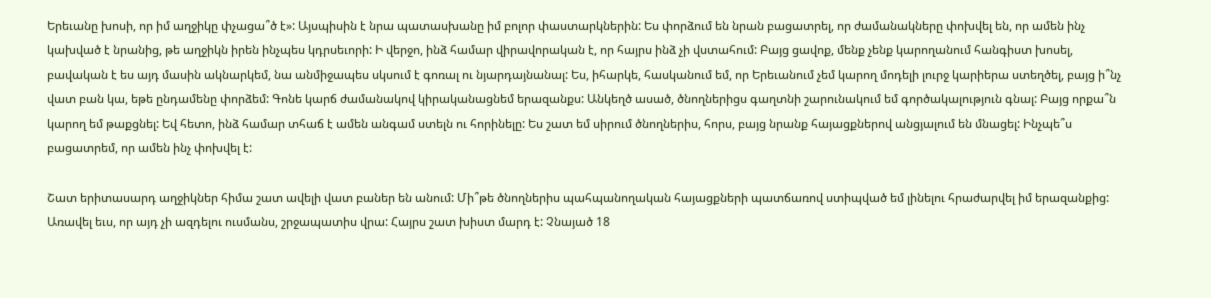Երեւանը խոսի, որ իմ աղջիկը փչացա՞ծ է»: Այսպիսին է նրա պատասխանը իմ բոլոր փաստարկներին: Ես փորձում են նրան բացատրել, որ ժամանակները փոխվել են, որ ամեն ինչ կախված է նրանից, թե աղջիկն իրեն ինչպես կդրսեւորի: Ի վերջո, ինձ համար վիրավորական է, որ հայրս ինձ չի վստահում: Բայց ցավոք, մենք չենք կարողանում հանգիստ խոսել, բավական է ես այդ մասին ակնարկեմ, նա անմիջապես սկսում է գոռալ ու նյարդայնանալ: Ես, իհարկե, հասկանում եմ, որ Երեւանում չեմ կարող մոդելի լուրջ կարիերա ստեղծել, բայց ի՞նչ վատ բան կա, եթե ընդամենը փորձեմ: Գոնե կարճ ժամանակով կիրականացնեմ երազանքս: Անկեղծ ասած, ծնողներիցս գաղտնի շարունակում եմ գործակալություն գնալ: Բայց որքա՞ն կարող եմ թաքցնել: Եվ հետո, ինձ համար տհաճ է ամեն անգամ ստելն ու հորինելը: Ես շատ եմ սիրում ծնողներիս, հորս, բայց նրանք հայացքներով անցյալում են մնացել: Ինչպե՞ս բացատրեմ, որ ամեն ինչ փոխվել է:

Շատ երիտասարդ աղջիկներ հիմա շատ ավելի վատ բաներ են անում: Մի՞թե ծնողներիս պահպանողական հայացքների պատճառով ստիպված եմ լինելու հրաժարվել իմ երազանքից: Առավել եւս, որ այդ չի ազդելու ուսմանս, շրջապատիս վրա: Հայրս շատ խիստ մարդ է: Չնայած 18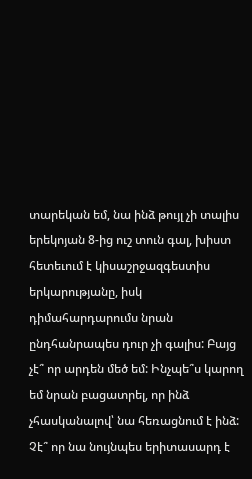տարեկան եմ, նա ինձ թույլ չի տալիս երեկոյան 8-ից ուշ տուն գալ, խիստ հետեւում է կիսաշրջազգեստիս երկարությանը, իսկ դիմահարդարումս նրան ընդհանրապես դուր չի գալիս: Բայց չէ՞ որ արդեն մեծ եմ: Ինչպե՞ս կարող եմ նրան բացատրել, որ ինձ չհասկանալով՝ նա հեռացնում է ինձ: Չէ՞ որ նա նույնպես երիտասարդ է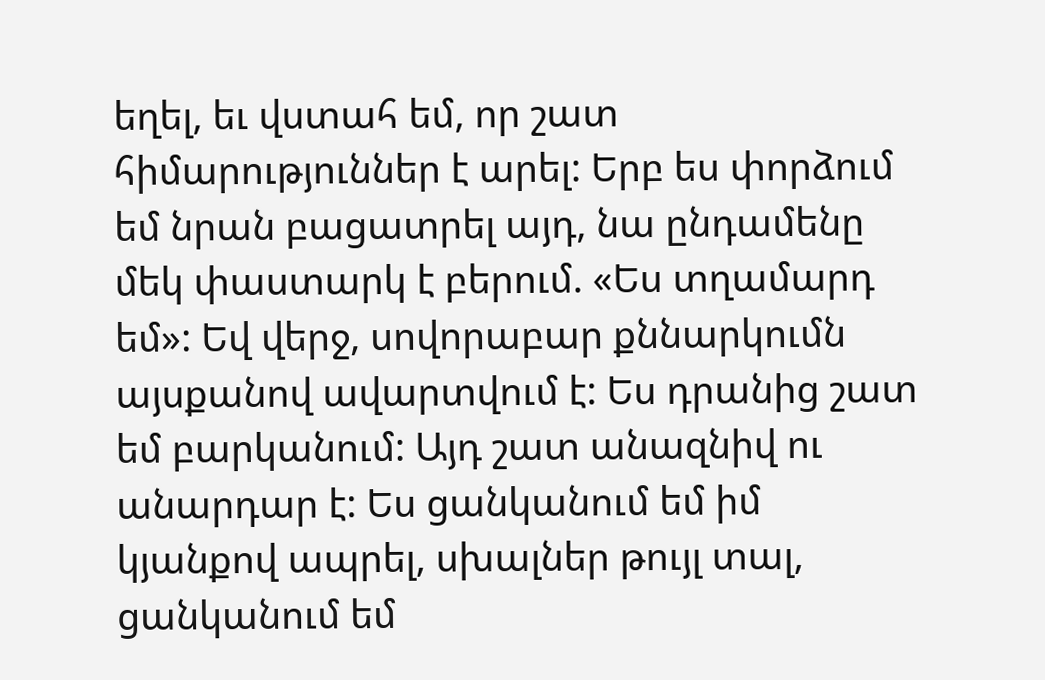եղել, եւ վստահ եմ, որ շատ հիմարություններ է արել: Երբ ես փորձում եմ նրան բացատրել այդ, նա ընդամենը մեկ փաստարկ է բերում. «Ես տղամարդ եմ»: Եվ վերջ, սովորաբար քննարկումն այսքանով ավարտվում է: Ես դրանից շատ եմ բարկանում: Այդ շատ անազնիվ ու անարդար է: Ես ցանկանում եմ իմ կյանքով ապրել, սխալներ թույլ տալ, ցանկանում եմ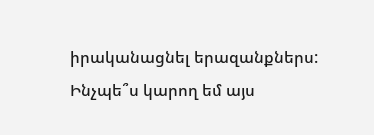իրականացնել երազանքներս: Ինչպե՞ս կարող եմ այս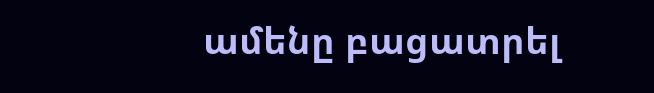ամենը բացատրել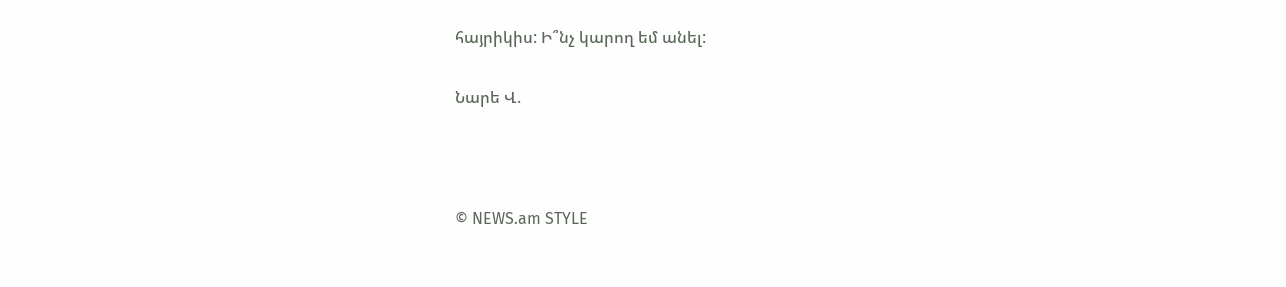հայրիկիս: Ի՞նչ կարող եմ անել:

Նարե Վ.



© NEWS.am STYLE